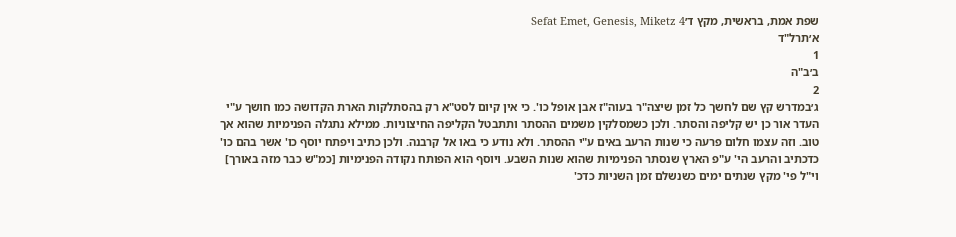שפת אמת, בראשית, מקץ ד׳Sefat Emet, Genesis, Miketz 4
א׳תרל"ד
1
ב׳ב"ה
2
ג׳במדרש קץ שם לחשך כל זמן שיצה"ר בעוה"ז אבן אופל כו'. כי אין קיום לסט"א רק בהסתלקות הארת הקדושה כמו חושך ע"י העדר אור כן יש קליפה והסתר. ולכן כשמסלקין משמים ההסתר ותתבטל הקליפה החיצוניות. ממילא נתגלה הפנימיות שהוא אך טוב. וזה עצמו חלום פרעה כי שנות הרעב באים ע"י ההסתר. ולא נודע כי באו אל קרבנה. ולכן כתיב ויפתח יוסף כו' אשר בהם כו' כדכתיב והרעב הי' ע"פ הארץ שנסתר הפנימיות שהוא שנות השבע. ויוסף הוא הפותח נקודה הפנימיות [כמ"ש כבר מזה באורך] וי"ל פי' מקץ שנתים ימים כשנשלם זמן השניות כדכ'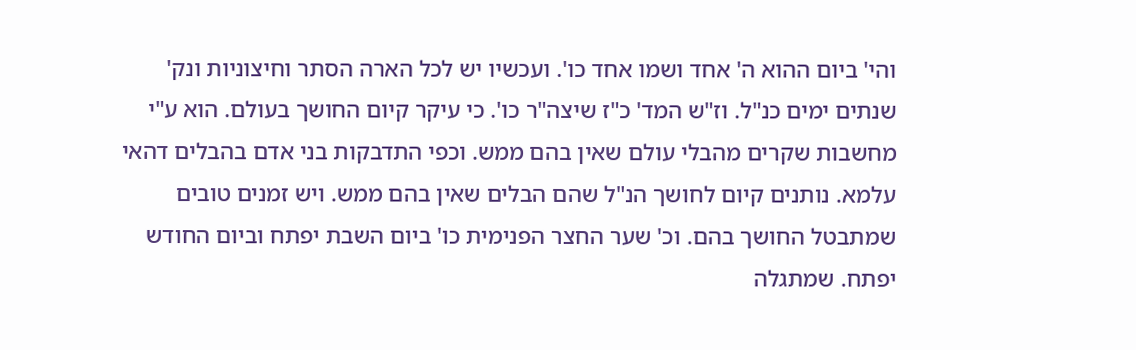והי' ביום ההוא ה' אחד ושמו אחד כו'. ועכשיו יש לכל הארה הסתר וחיצוניות ונק' שנתים ימים כנ"ל. וז"ש המד' כ"ז שיצה"ר כו'. כי עיקר קיום החושך בעולם. הוא ע"י מחשבות שקרים מהבלי עולם שאין בהם ממש. וכפי התדבקות בני אדם בהבלים דהאי עלמא. נותנים קיום לחושך הנ"ל שהם הבלים שאין בהם ממש. ויש זמנים טובים שמתבטל החושך בהם. וכ' שער החצר הפנימית כו' ביום השבת יפתח וביום החודש יפתח. שמתגלה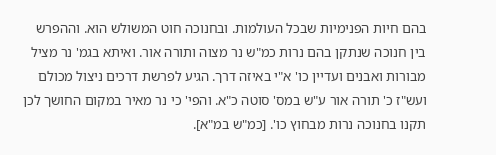בהם חיות הפנימיות שבכל העולמות. ובחנוכה חוט המשולש הוא. וההפרש בין חנוכה שנתקן בהם נרות כמ"ש נר מצוה ותורה אור. ואיתא בגמ' נר מציל מבורות ואבנים ועדיין כו' א"י באיזה דרך. הגיע לפרשת דרכים ניצול מכולם ועש"ז כ' תורה אור ע"ש במס' סוטה כ"א. והפי' כי נר מאיר במקום החושך לכן תקנו בחנוכה נרות מבחוץ כו'. [כמ"ש במ"א].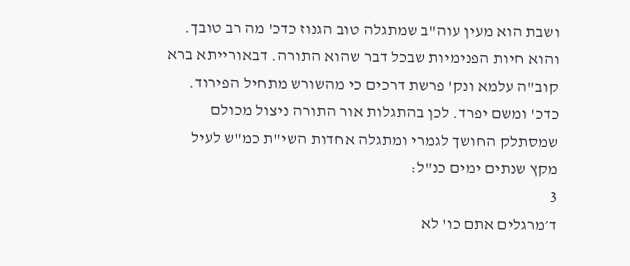ושבת הוא מעין עוה"ב שמתגלה טוב הגנוז כדכ' מה רב טובך. והוא חיות הפנימיות שבכל דבר שהוא התורה. דבאורייתא ברא קוב"ה עלמא ונק' פרשת דרכים כי מהשורש מתחיל הפירוד. כדכ' ומשם יפרד. לכן בהתגלות אור התורה ניצול מכולם שמסתלק החושך לגמרי ומתגלה אחדות השי"ת כמ"ש לעיל מקץ שנתים ימים כנ"ל:
3
ד׳מרגלים אתם כו' לא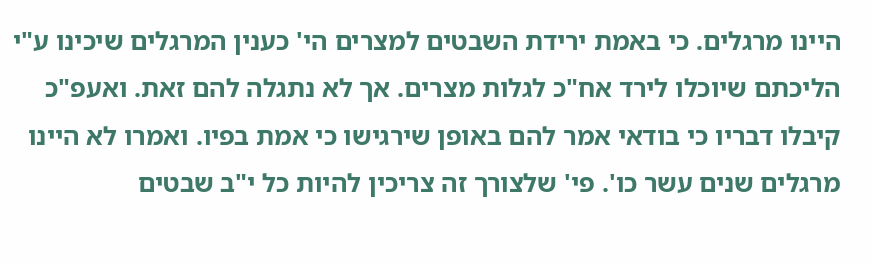היינו מרגלים. כי באמת ירידת השבטים למצרים הי' כענין המרגלים שיכינו ע"י הליכתם שיוכלו לירד אח"כ לגלות מצרים. אך לא נתגלה להם זאת. ואעפ"כ קיבלו דבריו כי בודאי אמר להם באופן שירגישו כי אמת בפיו. ואמרו לא היינו מרגלים שנים עשר כו'. פי' שלצורך זה צריכין להיות כל י"ב שבטים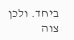ביחד. ולכן צוה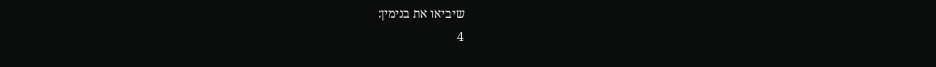שיביאו את בנימין:
4